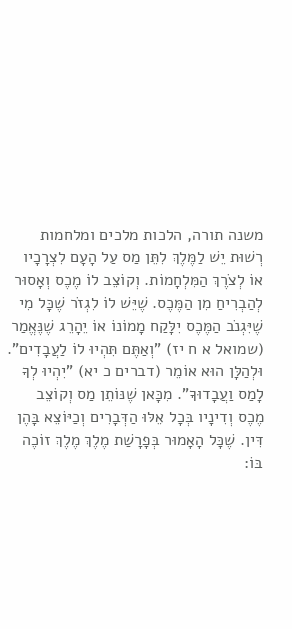משנה תורה, הלכות מלכים ומלחמות
רְשׁוּת יֵשׁ לַמֶּלֶךְ לִתֵּן מַס עַל הָעָם לִצְרָכָיו אוֹ לְצֹרֶךְ הַמִּלְחָמוֹת. וְקוֹצֵב לוֹ מֶכֶס וְאָסוּר לְהַבְרִיחַ מִן הַמֶּכֶס. שֶׁיֵּשׁ לוֹ לִגְזֹר שֶׁכָּל מִי שֶׁיִּגְנֹב הַמֶּכֶס יִלָּקַח מָמוֹנוֹ אוֹ יֵהָרֵג שֶׁנֶּאֱמַר (שמואל א ח יז) "וְאַתֶּם תִּהְיוּ לוֹ לַעֲבָדִים". וּלְהַלָּן הוּא אוֹמֵר (דברים כ יא) "יִהְיוּ לְךָ לָמַס וַעֲבָדוּךָ". מִכָּאן שֶׁנּוֹתֵן מַס וְקוֹצֵב מֶכֶס וְדִינָיו בְּכָל אֵלּוּ הַדְּבָרִים וְכַיּוֹצֵא בָּהֶן דִּין. שֶׁכָּל הָאָמוּר בְּפָרָשַׁת מֶלֶךְ מֶלֶךְ זוֹכֶה בּוֹ: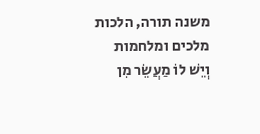משנה תורה, הלכות מלכים ומלחמות
וְיֵשׁ לוֹ מַעֲשֵׂר מִן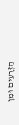הַזְּרָעִים וּמִן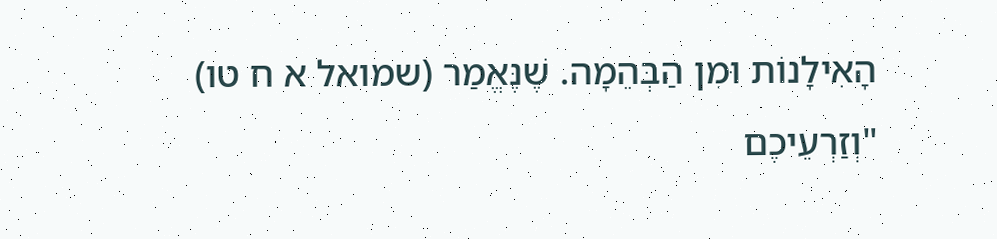הָאִילָנוֹת וּמִן הַבְּהֵמָה. שֶׁנֶּאֱמַר (שמואל א ח טו) "וְזַרְעֵיכֶם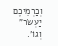וְכַרְמֵיכֶם יַעְשֹׂר" וְגוֹ'.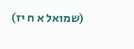(שמואל א ח יז)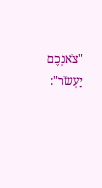"צֹאנְכֶם יַעְשֹׂר":